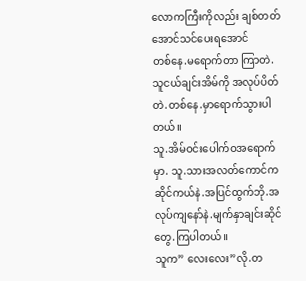လောကကြီးကိုလည်း ချစ်တတ်အောင်သင်ပေးရအောင်
တစ်နေ.မရောက်တာ ကြာတဲ.သူငယ်ချင်းအိမ်ကို အလုပ်ပိတ်တဲ.တစ်နေ.မှာရောက်သွားပါတယ်။
သူ.အိမ်ဝင်းပေါက်ဝအရောက်မှာ. သူ.သားအလတ်ကောင်က ဆိုင်ကယ်နဲ.အပြင်ထွက်ဘို.အလုပ်ကျနော်နဲ.မျက်နှာချင်းဆိုင်တွေ.ကြပါတယ်။
သူက” လေးလေး”လို.တ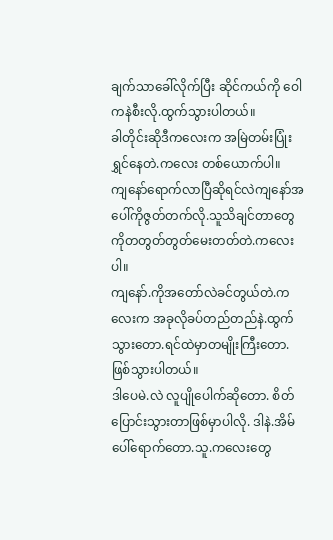ချက်သာခေါ်လိုက်ပြီး ဆိုင်ကယ်ကို ဝေါကနဲစီးလို.ထွက်သွားပါတယ်။
ခါတိုင်းဆိုဒီကလေးက အမြဲတမ်းပြုံးရွှင်နေတဲ.ကလေး တစ်ယောက်ပါ။
ကျနော်ရောက်လာပြီဆိုရင်လဲကျနော်အပေါ်ကိုဇွတ်တက်လို.သူသိချင်တာတွေကိုတတွတ်တွတ်မေးတတ်တဲ.ကလေးပါ။
ကျနော်.ကိုအတော်လဲခင်တွယ်တဲ.ကလေးက အခုလိုခပ်တည်တည်နဲ.ထွက်သွားတော.ရင်ထဲမှာတမျိုးကြီးတော.ဖြစ်သွားပါတယ်။
ဒါပေမဲ.လဲ လူပျိုပေါက်ဆိုတော. စိတ်ပြောင်းသွားတာဖြစ်မှာပါလို. ဒါနဲ.အိမ်ပေါ်ရောက်တော.သူ.ကလေးတွေ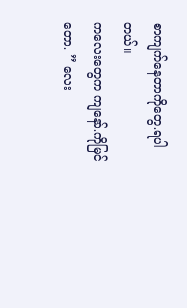စာကျက်နေတာကိုတွေ.ရပါတယ်။
ကလေးတွေက ကျနော်.ကိုမြင်တော. ” လေး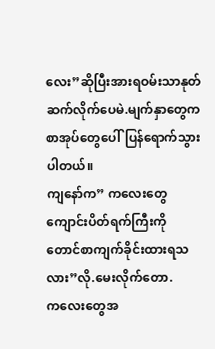လေး”ဆိုပြီးအားရဝမ်းသာနုတ်ဆက်လိုက်ပေမဲ.မျက်နှာတွေက စာအုပ်တွေပေါ်ပြန်ရောက်သွားပါတယ်။
ကျနော်က” ကလေးတွေကျောင်းပိတ်ရက်ကြီးကို တောင်စာကျက်ခိုင်းထားရသလား”လို.မေးလိုက်တော.
ကလေးတွေအ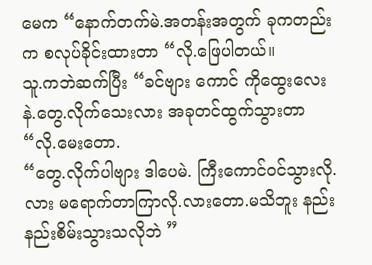မေက “နောက်တက်မဲ.အတန်းအတွက် ခုကတည်းက စလုပ်ခိုင်းထားတာ “လို.ဖြေပါတယ်။
သူ.ကဘဲဆက်ပြီး “ခင်ဗျား ကောင် ကိုထွေးလေး နဲ.တွေ.လိုက်သေးလား အခုတင်ထွက်သွားတာ “လို.မေးတော.
“တွေ.လိုက်ပါဗျား ဒါပေမဲ. ကြီးကောင်ဝင်သွားလို.လား မရောက်တာကြာလို.လားတော.မသိဘူး နည်းနည်းစိမ်းသွားသလိုဘဲ ”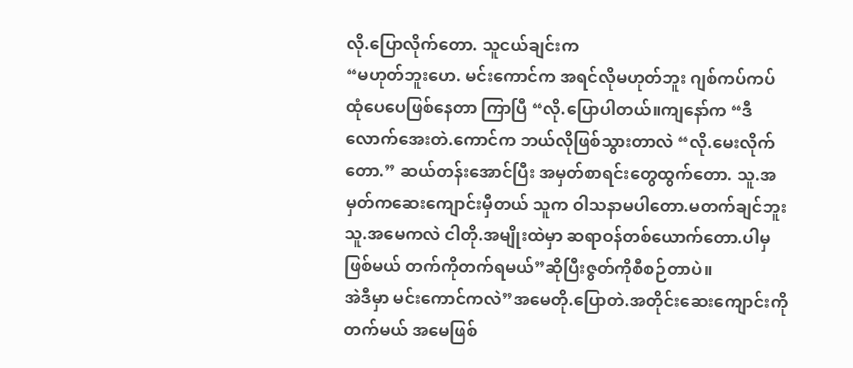လို.ပြောလိုက်တော. သူငယ်ချင်းက
“မဟုတ်ဘူးဟေ. မင်းကောင်က အရင်လိုမဟုတ်ဘူး ဂျစ်ကပ်ကပ် ထုံပေပေဖြစ်နေတာ ကြာပြီ “လို.ပြောပါတယ်။ကျနော်က “ဒီလောက်အေးတဲ.ကောင်က ဘယ်လိုဖြစ်သွားတာလဲ “လို.မေးလိုက်တော.” ဆယ်တန်းအောင်ပြီး အမှတ်စာရင်းတွေထွက်တော. သူ.အမှတ်ကဆေးကျောင်းမှီတယ် သူက ဝါသနာမပါတော.မတက်ချင်ဘူးသူ.အမေကလဲ ငါတို.အမျိုးထဲမှာ ဆရာဝန်တစ်ယောက်တော.ပါမှဖြစ်မယ် တက်ကိုတက်ရမယ်”ဆိုပြီးဇွတ်ကိုစီစဉ်တာပဲ။
အဲဒီမှာ မင်းကောင်ကလဲ”အမေတို.ပြောတဲ.အတိုင်းဆေးကျောင်းကိုတက်မယ် အမေဖြစ်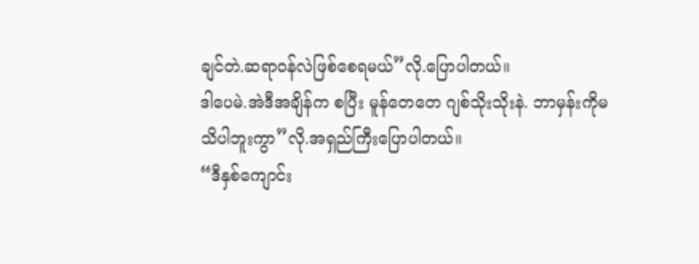ချင်တဲ.ဆရာဝန်လဲဖြစ်စေရမယ်”လို.ပြောပါတယ်။
ဒါပေမဲ.အဲဒီအချိန်က စပြီး မူန်တေတေ ဂျစ်သိုးသိုးနဲ. ဘာမှန်းကိုမသိပါဘူးကွာ”လို.အရှည်ကြီးပြောပါတယ်။
“ဒီနှစ်ကျောင်း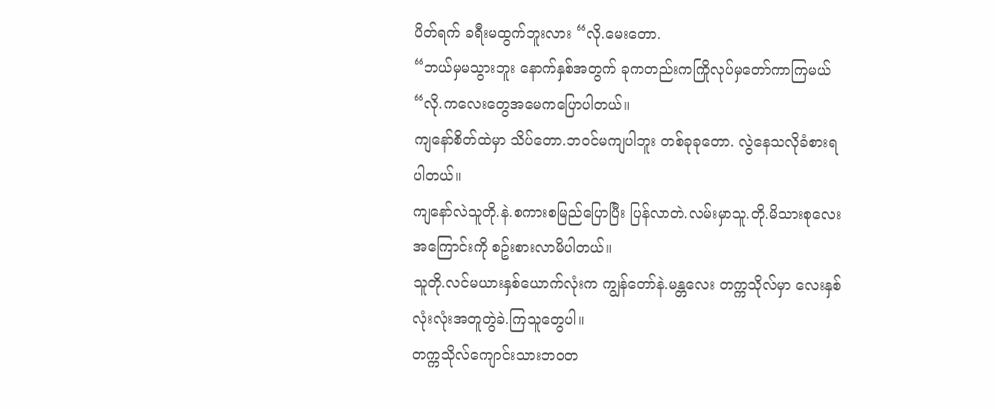ပိတ်ရက် ခရီးမထွက်ဘူးလား “လို.မေးတော.
“ဘယ်မှမသွားဘူး နောက်နှစ်အတွက် ခုကတည်းကကြိုလုပ်မှတော်ကာကြမယ် “လို.ကလေးတွေအမေကပြောပါတယ်။
ကျနော်စိတ်ထဲမှာ သိပ်တော.ဘဝင်မကျပါဘူး တစ်ခုခုတော. လွဲနေသလိုခံစားရပါတယ်။
ကျနော်လဲသူတို.နဲ.စကားစမြည်ပြောပြီး ပြန်လာတဲ.လမ်းမှာသူ.တို.မိသားစုလေးအကြောင်းကို စဥ်းစားလာမိပါတယ်။
သူတို.လင်မယားနှစ်ယောက်လုံးက ကျွန်တော်နဲ.မန္တလေး တက္ကသိုလ်မှာ လေးနှစ်လုံးလုံးအတူတွဲခဲ.ကြသူတွေပါ။
တက္ကသိုလ်ကျောင်းသားဘဝတ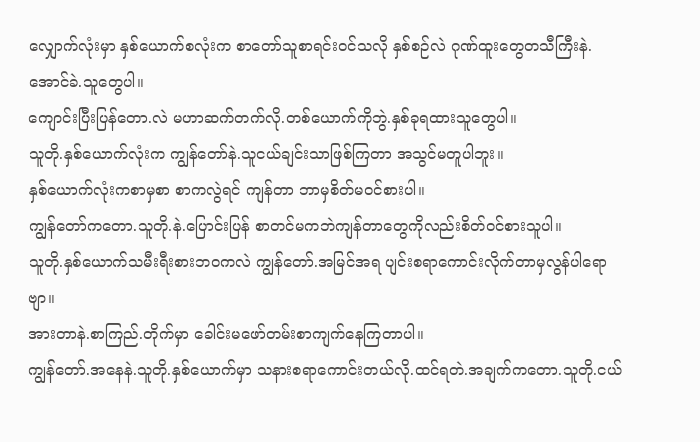လျှောက်လုံးမှာ နှစ်ယောက်စလုံးက စာတော်သူစာရင်းဝင်သလို နှစ်စဉ်လဲ ဂုဏ်ထူးတွေတသီကြီးနဲ.အောင်ခဲ.သူတွေပါ။
ကျောင်းပြီးပြန်တော.လဲ မဟာဆက်တက်လို.တစ်ယောက်ကိုဘွဲ.နှစ်ခုရထားသူတွေပါ။
သူတို.နှစ်ယောက်လုံးက ကျွန်တော်နဲ.သူငယ်ချင်းသာဖြစ်ကြတာ အသွင်မတူပါဘူး။
နှစ်ယောက်လုံးကစာမှစာ စာကလွဲရင် ကျန်တာ ဘာမှစိတ်မဝင်စားပါ။
ကျွန်တော်ကတော.သူတို.နဲ.ပြောင်းပြန် စာတင်မကဘဲကျန်တာတွေကိုလည်းစိတ်ဝင်စားသူပါ။
သူတို.နှစ်ယောက်သမီးရီးစားဘဝကလဲ ကျွန်တော်.အမြင်အရ ပျင်းစရာကောင်းလိုက်တာမှလွန်ပါရောဗျာ။
အားတာနဲ.စာကြည်.တိုက်မှာ ခေါင်းမဖော်တမ်းစာကျက်နေကြတာပါ။
ကျွန်တော်.အနေနဲ.သူတို.နှစ်ယောက်မှာ သနားစရာကောင်းတယ်လို.ထင်ရတဲ.အချက်ကတော.သူတို.ငယ်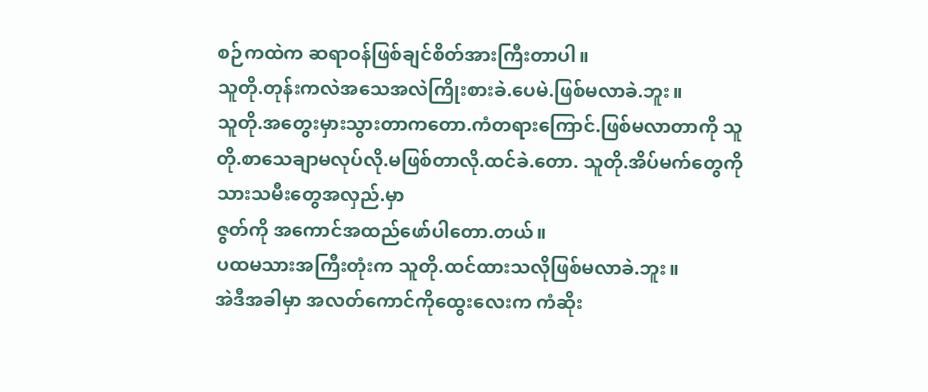စဉ်ကထဲက ဆရာဝန်ဖြစ်ချင်စိတ်အားကြီးတာပါ။
သူတို.တုန်းကလဲအသေအလဲကြိုးစားခဲ.ပေမဲ.ဖြစ်မလာခဲ.ဘူး။
သူတို.အတွေးမှားသွားတာကတော.ကံတရားကြောင်.ဖြစ်မလာတာကို သူတို.စာသေချာမလုပ်လို.မဖြစ်တာလို.ထင်ခဲ.တော. သူတို.အိပ်မက်တွေကိုသားသမီးတွေအလှည်.မှာ
ဇွတ်ကို အကောင်အထည်ဖော်ပါတော.တယ်။
ပထမသားအကြီးတုံးက သူတို.ထင်ထားသလိုဖြစ်မလာခဲ.ဘူး။
အဲဒီအခါမှာ အလတ်ကောင်ကိုထွေးလေးက ကံဆိုး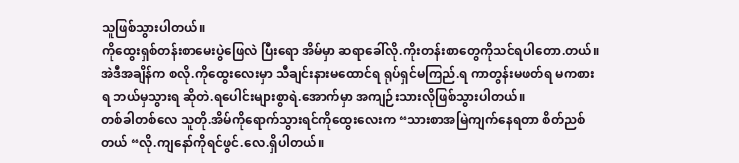သူဖြစ်သွားပါတယ်။
ကိုထွေးရှစ်တန်းစာမေးပွဲဖြေလဲ ပြီးရော အိမ်မှာ ဆရာခေါ်လို.ကိုးတန်းစာတွေကိုသင်ရပါတော.တယ်။
အဲဒီအချိန်က စလို.ကိုထွေးလေးမှာ သီချင်းနားမထောင်ရ ရုပ်ရှင်မကြည်.ရ ကာတွန်းမဖတ်ရ မကစားရ ဘယ်မှသွားရ ဆိုတဲ.ရပေါင်းများစွာရဲ.အောက်မှာ အကျဉ်းသားလိုဖြစ်သွားပါတယ်။
တစ်ခါတစ်လေ သူတို.အိမ်ကိုရောက်သွားရင်ကိုထွေးလေးက “သားစာအမြဲကျက်နေရတာ စိတ်ညစ်တယ် “လို.ကျနော်ကိုရင်ဖွင်.လေ.ရှိပါတယ်။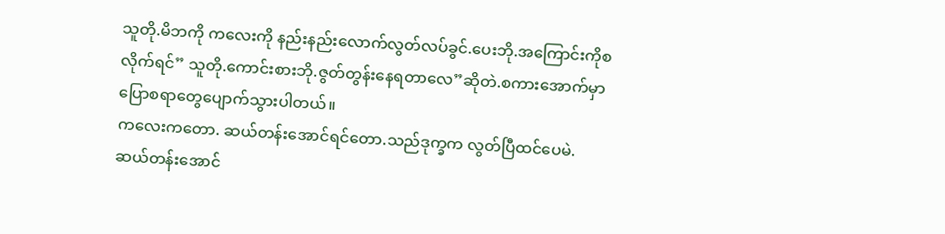သူတို.မိဘကို ကလေးကို နည်းနည်းလောက်လွတ်လပ်ခွင်.ပေးဘို.အကြောင်းကိုစလိုက်ရင်” သူတို.ကောင်းစားဘို.ဇွတ်တွန်းနေရတာလေ”ဆိုတဲ.စကားအောက်မှာ ပြောစရာတွေပျောက်သွားပါတယ်။
ကလေးကတော. ဆယ်တန်းအောင်ရင်တော.သည်ဒုက္ခက လွတ်ပြီထင်ပေမဲ. ဆယ်တန်းအောင်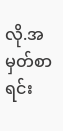လို.အမှတ်စာရင်း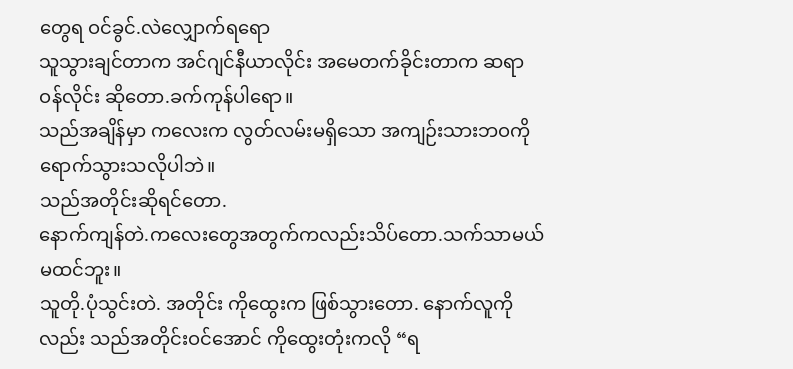တွေရ ဝင်ခွင်.လဲလျှောက်ရရော
သူသွားချင်တာက အင်ဂျင်နီယာလိုင်း အမေတက်ခိုင်းတာက ဆရာဝန်လိုင်း ဆိုတော.ခက်ကုန်ပါရော။
သည်အချိန်မှာ ကလေးက လွတ်လမ်းမရှိသော အကျဉ်းသားဘဝကိုရောက်သွားသလိုပါဘဲ။
သည်အတိုင်းဆိုရင်တော.
နောက်ကျန်တဲ.ကလေးတွေအတွက်ကလည်းသိပ်တော.သက်သာမယ်မထင်ဘူး။
သူတို.ပုံသွင်းတဲ. အတိုင်း ကိုထွေးက ဖြစ်သွားတော. နောက်လူကိုလည်း သည်အတိုင်းဝင်အောင် ကိုထွေးတုံးကလို “ရ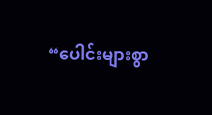“ပေါင်းများစွာ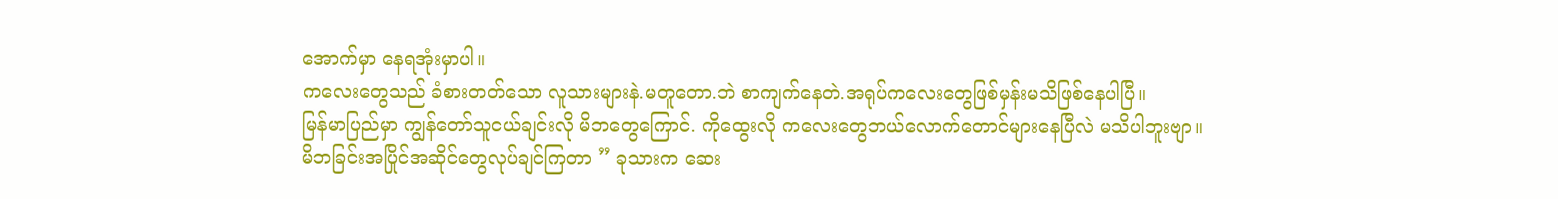အောက်မှာ နေရအုံးမှာပါ။
ကလေးတွေသည် ခံစားတတ်သော လူသားများနဲ.မတူတော.ဘဲ စာကျက်နေတဲ.အရုပ်ကလေးတွေဖြစ်မှန်းမသိဖြစ်နေပါပြီ။
မြန်မာပြည်မှာ ကျွန်တော်သူငယ်ချင်းလို မိဘတွေကြောင်. ကိုထွေးလို ကလေးတွေဘယ်လောက်တောင်များနေပြီလဲ မသိပါဘူးဗျာ။
မိဘခြင်းအပြိုင်အဆိုင်တွေလုပ်ချင်ကြတာ ” ခုသားက ဆေး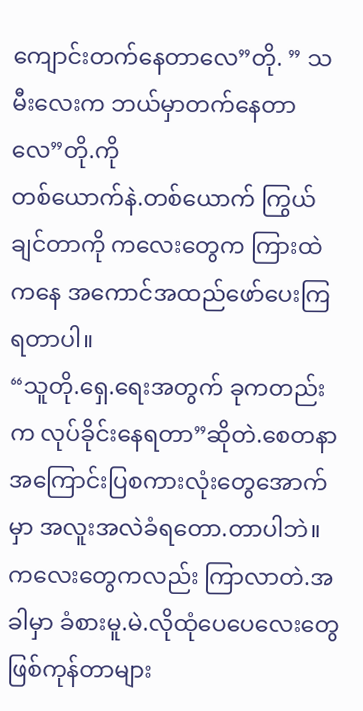ကျောင်းတက်နေတာလေ”တို. ” သမီးလေးက ဘယ်မှာတက်နေတာလေ”တို.ကို
တစ်ယောက်နဲ.တစ်ယောက် ကြွယ်ချင်တာကို ကလေးတွေက ကြားထဲကနေ အကောင်အထည်ဖော်ပေးကြရတာပါ။
“သူတို.ရှေ.ရေးအတွက် ခုကတည်းက လုပ်ခိုင်းနေရတာ”ဆိုတဲ.စေတနာ အကြောင်းပြစကားလုံးတွေအောက်မှာ အလူးအလဲခံရတော.တာပါဘဲ။
ကလေးတွေကလည်း ကြာလာတဲ.အခါမှာ ခံစားမူ.မဲ.လိုထုံပေပေလေးတွေဖြစ်ကုန်တာများ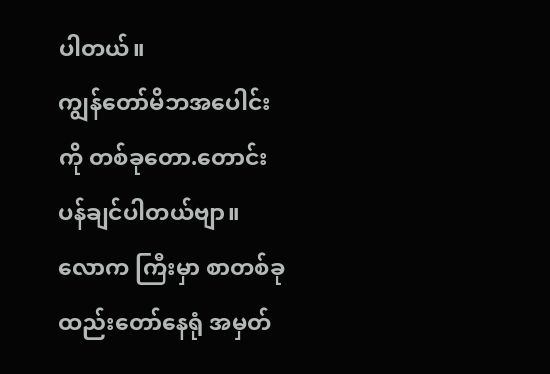ပါတယ်။
ကျွန်တော်မိဘအပေါင်းကို တစ်ခုတော.တောင်းပန်ချင်ပါတယ်ဗျာ။
လောက ကြီးမှာ စာတစ်ခုထည်းတော်နေရုံ အမှတ်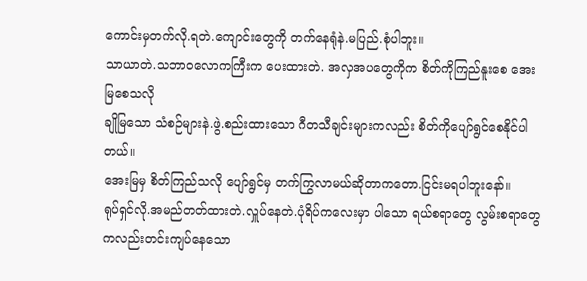ကောင်းမှတက်လို.ရတဲ.ကျောင်းတွေကို တက်နေရုံနဲ.မပြည်.စုံပါဘူး။
သာယာတဲ.သဘာဝလောကကြီးက ပေးထားတဲ. အလှအပတွေကိုက စိတ်ကိုကြည်နူးစေ အေးမြစေသလို
ချိုမြသော သံစဉ်များနဲ.ဖွဲ.စည်းထားသော ဂီတသီချင်းများကလည်း စိတ်ကိုပျော်ရွင်စေနိုင်ပါတယ်။
အေးမြမှ စိတ်ကြည်သလို ပျော်ရွင်မှ တက်ကြွလာမယ်ဆိုတာကတော.ငြင်းမရပါဘူးနော်။
ရုပ်ရှင်လို.အမည်တတ်ထားတဲ.လှူပ်နေတဲ.ပုံရိပ်ကလေးမှာ ပါသော ရယ်စရာတွေ လွမ်းစရာတွေ ကလည်းတင်းကျပ်နေသော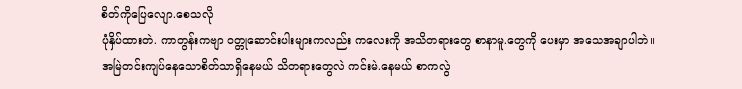စိတ်ကိုပြေလျော.စေသလို
ပုံနှိပ်ထားတဲ. ကာတွန်းကဗျာ ဝတ္တုဆောင်းပါးများကလည်း ကလေးကို အသိတရားတွေ စာနာမူ.တွေကို ပေးမှာ အသေအချာပါဘဲ။
အမြဲတင်းကျပ်နေသောစိတ်သာရှိနေမယ် သိတရားတွေလဲ ကင်းမဲ.နေမယ် စာကလွဲ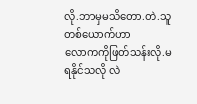လို.ဘာမှမသိတော.တဲ.သူတစ်ယောက်ဟာ
လောကကိုဖြတ်သန်းလို.မရနိုင်သလို လဲ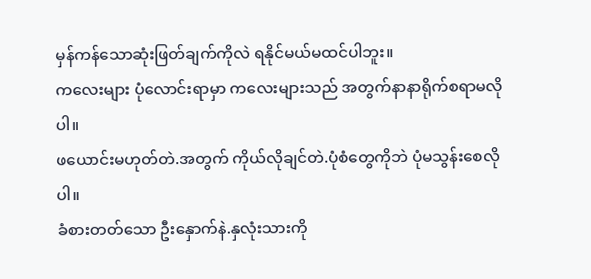မှန်ကန်သောဆုံးဖြတ်ချက်ကိုလဲ ရနိုင်မယ်မထင်ပါဘူး။
ကလေးများ ပုံလောင်းရာမှာ ကလေးများသည် အတွက်နာနာရိုက်စရာမလိုပါ။
ဖယောင်းမဟုတ်တဲ.အတွက် ကိုယ်လိုချင်တဲ.ပုံစံတွေကိုဘဲ ပုံမသွန်းစေလိုပါ။
ခံစားတတ်သော ဦးနှောက်နဲ.နှလုံးသားကို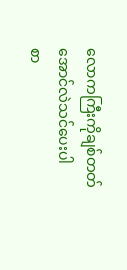လောကကြီးကိုချစ်တတ်အောင်လဲသင်ပေးပါ
စာ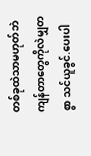တစ်ခုထဲသာမဟုတ်ဘဲ ကျန်တာတွေကိုလဲမျှတစွာ သင်ယူခွင်.ပေးပါ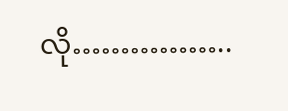လို……………..